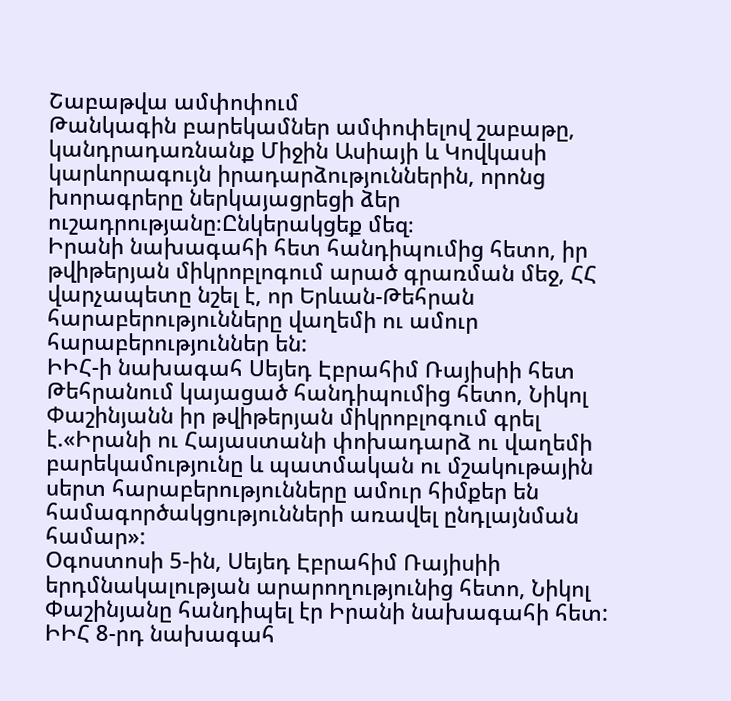Շաբաթվա ամփոփում
Թանկագին բարեկամներ ամփոփելով շաբաթը, կանդրադառնանք Միջին Ասիայի և Կովկասի կարևորագույն իրադարձություններին, որոնց խորագրերը ներկայացրեցի ձեր ուշադրությանը։Ընկերակցեք մեզ։
Իրանի նախագահի հետ հանդիպումից հետո, իր թվիթերյան միկրոբլոգում արած գրառման մեջ, ՀՀ վարչապետը նշել է, որ Երևան-Թեհրան հարաբերությունները վաղեմի ու ամուր հարաբերություններ են:
ԻԻՀ-ի նախագահ Սեյեդ Էբրահիմ Ռայիսիի հետ Թեհրանում կայացած հանդիպումից հետո, Նիկոլ Փաշինյանն իր թվիթերյան միկրոբլոգում գրել է.«Իրանի ու Հայաստանի փոխադարձ ու վաղեմի բարեկամությունը և պատմական ու մշակութային սերտ հարաբերությունները ամուր հիմքեր են համագործակցությունների առավել ընդլայնման համար»:
Օգոստոսի 5-ին, Սեյեդ Էբրահիմ Ռայիսիի երդմնակալության արարողությունից հետո, Նիկոլ Փաշինյանը հանդիպել էր Իրանի նախագահի հետ:
ԻԻՀ 8-րդ նախագահ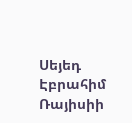Սեյեդ Էբրահիմ Ռայիսիի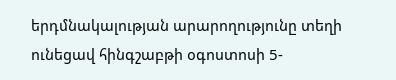երդմնակալության արարողությունը տեղի ունեցավ հինգշաբթի օգոստոսի 5-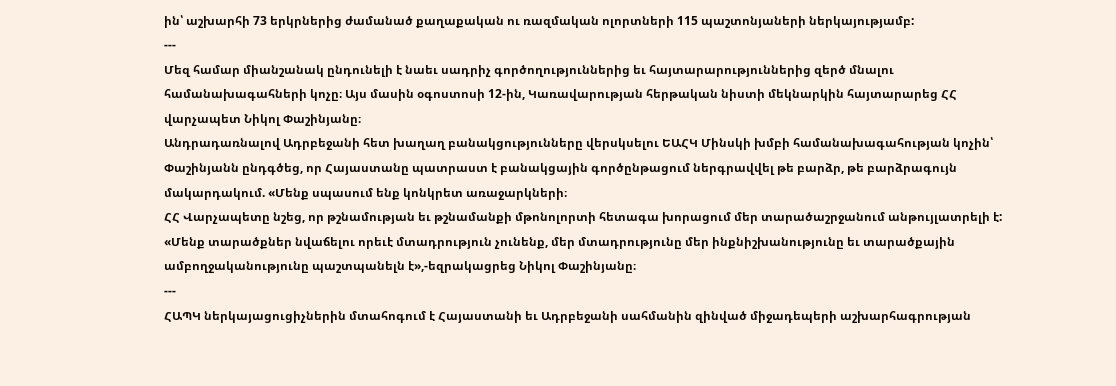ին՝ աշխարհի 73 երկրներից ժամանած քաղաքական ու ռազմական ոլորտների 115 պաշտոնյաների ներկայությամբ:
---
Մեզ համար միանշանակ ընդունելի է նաեւ սադրիչ գործողություններից եւ հայտարարություններից զերծ մնալու համանախագահների կոչը։ Այս մասին օգոստոսի 12-ին, Կառավարության հերթական նիստի մեկնարկին հայտարարեց ՀՀ վարչապետ Նիկոլ Փաշինյանը։
Անդրադառնալով Ադրբեջանի հետ խաղաղ բանակցությունները վերսկսելու ԵԱՀԿ Մինսկի խմբի համանախագահության կոչին՝ Փաշինյանն ընդգծեց, որ Հայաստանը պատրաստ է բանակցային գործընթացում ներգրավվել թե բարձր, թե բարձրագույն մակարդակում. «Մենք սպասում ենք կոնկրետ առաջարկների։
ՀՀ Վարչապետը նշեց, որ թշնամության եւ թշնամանքի մթոնոլորտի հետագա խորացում մեր տարածաշրջանում անթույլատրելի է: «Մենք տարածքներ նվաճելու որեւէ մտադրություն չունենք, մեր մտադրությունը մեր ինքնիշխանությունը եւ տարածքային ամբողջականությունը պաշտպանելն է»,-եզրակացրեց Նիկոլ Փաշինյանը։
---
ՀԱՊԿ ներկայացուցիչներին մտահոգում է Հայաստանի եւ Ադրբեջանի սահմանին զինված միջադեպերի աշխարհագրության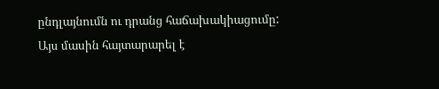ընդլայնումն ու դրանց հաճախակիացումը:
Այս մասին հայտարարել է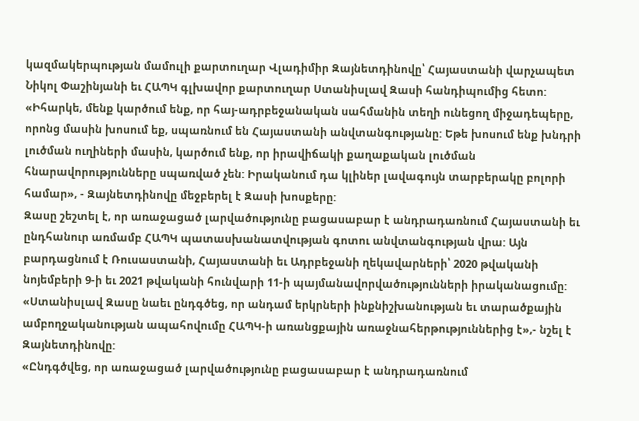կազմակերպության մամուլի քարտուղար Վլադիմիր Զայնետդինովը՝ Հայաստանի վարչապետ Նիկոլ Փաշինյանի եւ ՀԱՊԿ գլխավոր քարտուղար Ստանիսլավ Զասի հանդիպումից հետո:
«Իհարկե, մենք կարծում ենք, որ հայ-ադրբեջանական սահմանին տեղի ունեցող միջադեպերը, որոնց մասին խոսում եք, սպառնում են Հայաստանի անվտանգությանը: Եթե խոսում ենք խնդրի լուծման ուղիների մասին, կարծում ենք, որ իրավիճակի քաղաքական լուծման հնարավորությունները սպառված չեն: Իրականում դա կլիներ լավագույն տարբերակը բոլորի համար», - Զայնետդինովը մեջբերել է Զասի խոսքերը:
Զասը շեշտել է, որ առաջացած լարվածությունը բացասաբար է անդրադառնում Հայաստանի եւ ընդհանուր առմամբ ՀԱՊԿ պատասխանատվության գոտու անվտանգության վրա: Այն բարդացնում է Ռուսաստանի, Հայաստանի եւ Ադրբեջանի ղեկավարների՝ 2020 թվականի նոյեմբերի 9-ի եւ 2021 թվականի հունվարի 11-ի պայմանավորվածությունների իրականացումը:
«Ստանիսլավ Զասը նաեւ ընդգծեց, որ անդամ երկրների ինքնիշխանության եւ տարածքային ամբողջականության ապահովումը ՀԱՊԿ-ի առանցքային առաջնահերթություններից է»,- նշել է Զայնետդինովը:
«Ընդգծվեց, որ առաջացած լարվածությունը բացասաբար է անդրադառնում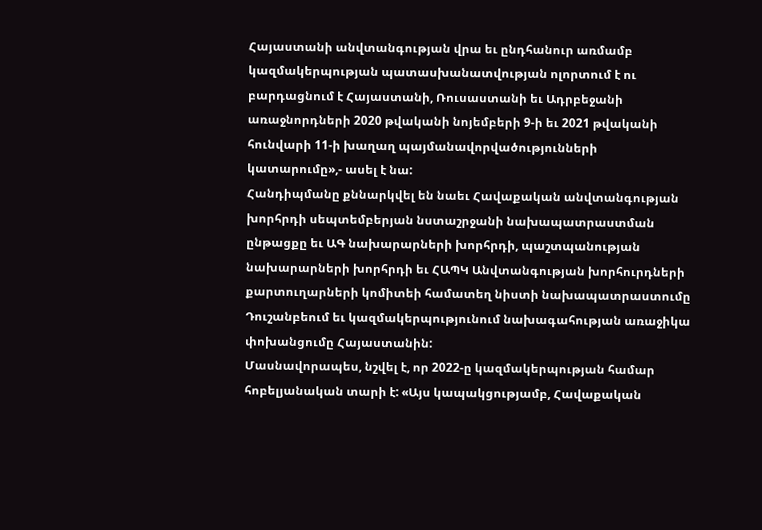Հայաստանի անվտանգության վրա եւ ընդհանուր առմամբ կազմակերպության պատասխանատվության ոլորտում է ու բարդացնում է Հայաստանի, Ռուսաստանի եւ Ադրբեջանի առաջնորդների 2020 թվականի նոյեմբերի 9-ի եւ 2021 թվականի հունվարի 11-ի խաղաղ պայմանավորվածությունների կատարումը»,- ասել է նա:
Հանդիպմանը քննարկվել են նաեւ Հավաքական անվտանգության խորհրդի սեպտեմբերյան նստաշրջանի նախապատրաստման ընթացքը եւ ԱԳ նախարարների խորհրդի, պաշտպանության նախարարների խորհրդի եւ ՀԱՊԿ Անվտանգության խորհուրդների քարտուղարների կոմիտեի համատեղ նիստի նախապատրաստումը Դուշանբեում եւ կազմակերպությունում նախագահության առաջիկա փոխանցումը Հայաստանին:
Մասնավորապես, նշվել է, որ 2022-ը կազմակերպության համար հոբելյանական տարի է: «Այս կապակցությամբ, Հավաքական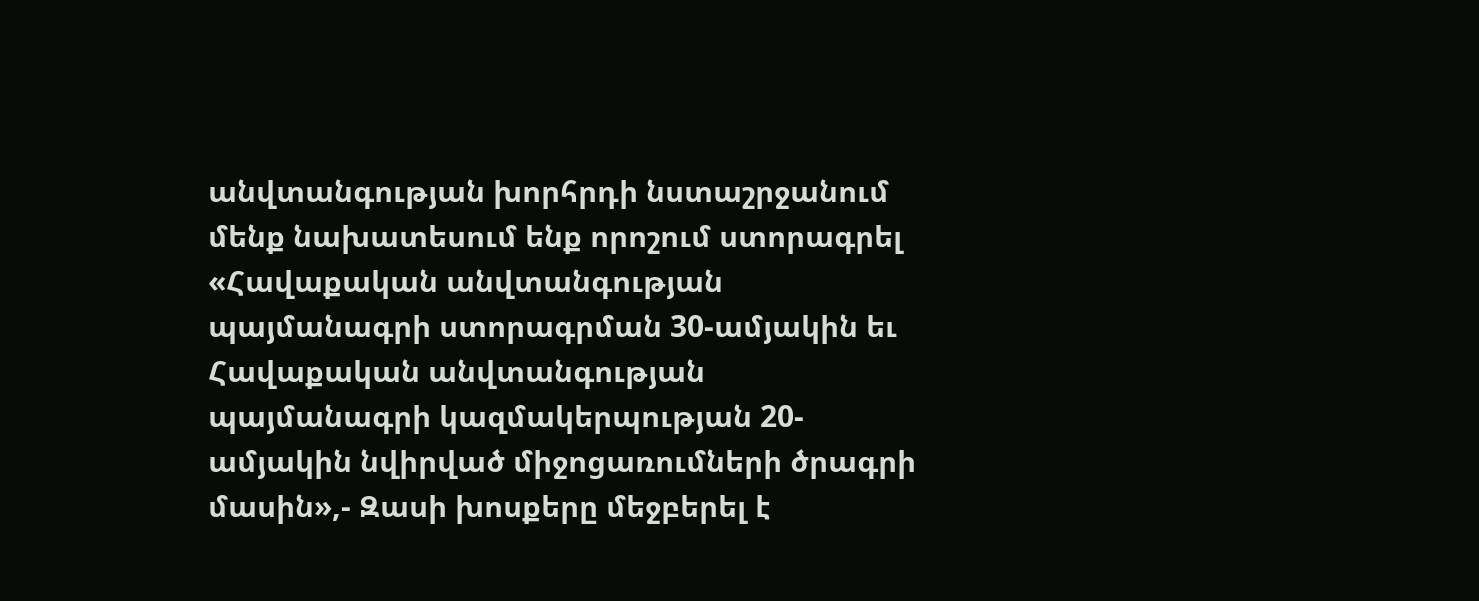անվտանգության խորհրդի նստաշրջանում մենք նախատեսում ենք որոշում ստորագրել «Հավաքական անվտանգության պայմանագրի ստորագրման 30-ամյակին եւ Հավաքական անվտանգության պայմանագրի կազմակերպության 20-ամյակին նվիրված միջոցառումների ծրագրի մասին»,- Զասի խոսքերը մեջբերել է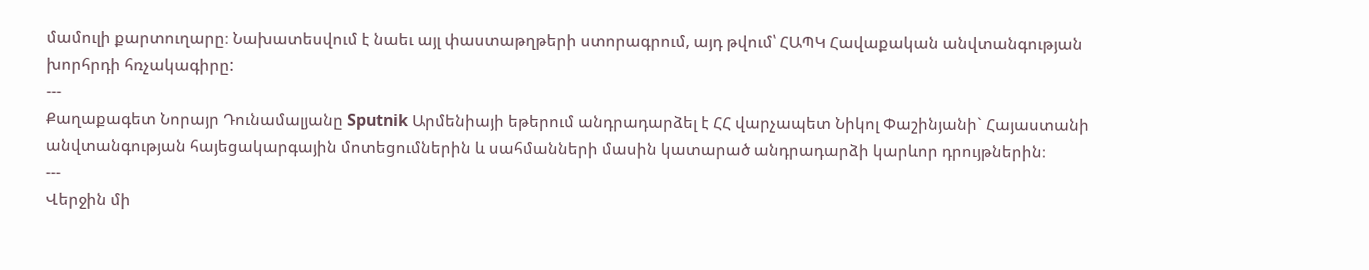մամուլի քարտուղարը։ Նախատեսվում է նաեւ այլ փաստաթղթերի ստորագրում, այդ թվում՝ ՀԱՊԿ Հավաքական անվտանգության խորհրդի հռչակագիրը:
---
Քաղաքագետ Նորայր Դունամալյանը Sputnik Արմենիայի եթերում անդրադարձել է ՀՀ վարչապետ Նիկոլ Փաշինյանի` Հայաստանի անվտանգության հայեցակարգային մոտեցումներին և սահմանների մասին կատարած անդրադարձի կարևոր դրույթներին։
---
Վերջին մի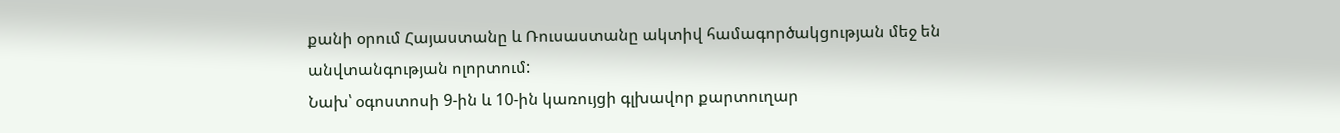քանի օրում Հայաստանը և Ռուսաստանը ակտիվ համագործակցության մեջ են անվտանգության ոլորտում:
Նախ՝ օգոստոսի 9-ին և 10-ին կառույցի գլխավոր քարտուղար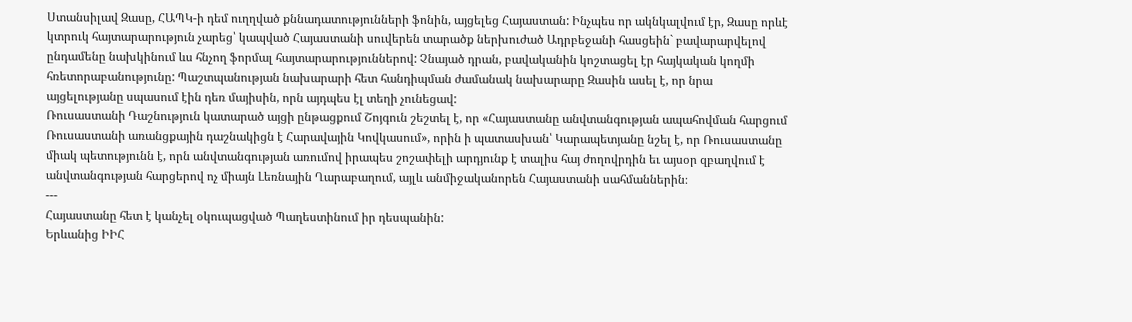Ստանսիլավ Զասը, ՀԱՊԿ-ի դեմ ուղղված քննադատությունների ֆոնին, այցելեց Հայաստան: Ինչպես որ ակնկալվում էր, Զասը որևէ կտրուկ հայտարարություն չարեց՝ կապված Հայաստանի սուվերեն տարածք ներխուժած Ադրբեջանի հասցեին` բավարարվելով ընդամենը նախկինում ևս հնչող ֆորմալ հայտարարություններով: Չնայած դրան, բավականին կոշտացել էր հայկական կողմի հռետորաբանությունը: Պաշտպանության նախարարի հետ հանդիպման ժամանակ նախարարը Զասին ասել է, որ նրա այցելությանը սպասում էին դեռ մայիսին, որն այդպես էլ տեղի չունեցավ:
Ռուսաստանի Դաշնություն կատարած այցի ընթացքում Շոյգուն շեշտել է, որ «Հայաստանը անվտանգության ապահովման հարցում Ռուսաստանի առանցքային դաշնակիցն է Հարավային Կովկասում», որին ի պատասխան՝ Կարապետյանը նշել է, որ Ռուսաստանը միակ պետությունն է, որն անվտանգության առումով իրապես շոշափելի արդյունք է տալիս հայ ժողովրդին եւ այսօր զբաղվում է անվտանգության հարցերով ոչ միայն Լեռնային Ղարաբաղում, այլև անմիջականորեն Հայաստանի սահմաններին։
---
Հայաստանը հետ է կանչել օկուպացված Պաղեստինում իր դեսպանին:
Երևանից ԻԻՀ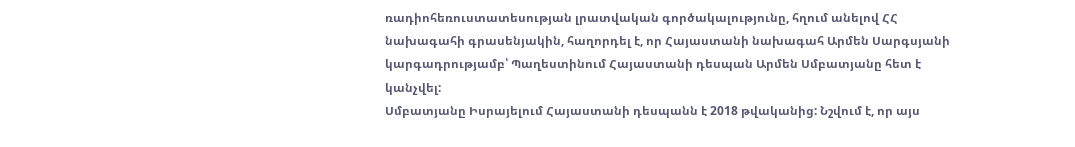ռադիոհեռուստատեսության լրատվական գործակալությունը, հղում անելով ՀՀ նախագահի գրասենյակին, հաղորդել է, որ Հայաստանի նախագահ Արմեն Սարգսյանի կարգադրությամբ՝ Պաղեստինում Հայաստանի դեսպան Արմեն Սմբատյանը հետ է կանչվել:
Սմբատյանը Իսրայելում Հայաստանի դեսպանն է 2018 թվականից: Նշվում է, որ այս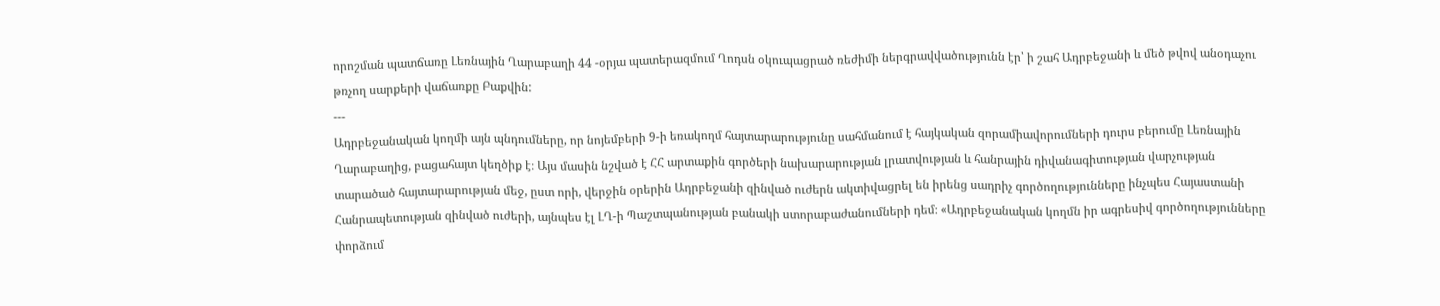որոշման պատճառը Լեռնային Ղարաբաղի 44 -օրյա պատերազմում Ղոդսն օկուպացրած ռեժիմի ներգրավվածությունն էր՝ ի շահ Ադրբեջանի և մեծ թվով անօդաչու թռչող սարքերի վաճառքը Բաքվին:
---
Ադրբեջանական կողմի այն պնդումները, որ նոյեմբերի 9-ի եռակողմ հայտարարությունը սահմանում է հայկական զորամիավորումների դուրս բերումը Լեռնային Ղարաբաղից, բացահայտ կեղծիք է։ Այս մասին նշված է ՀՀ արտաքին գործերի նախարարության լրատվության և հանրային դիվանագիտության վարչության տարածած հայտարարության մեջ, ըստ որի, վերջին օրերին Ադրբեջանի զինված ուժերն ակտիվացրել են իրենց սադրիչ գործողությունները ինչպես Հայաստանի Հանրապետության զինված ուժերի, այնպես էլ ԼՂ-ի Պաշտպանության բանակի ստորաբաժանումների դեմ։ «Ադրբեջանական կողմն իր ագրեսիվ գործողությունները փորձում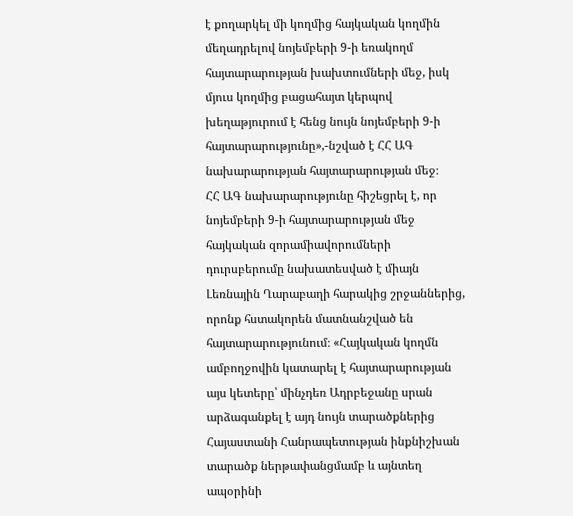է քողարկել մի կողմից հայկական կողմին մեղադրելով նոյեմբերի 9-ի եռակողմ հայտարարության խախտումների մեջ, իսկ մյուս կողմից բացահայտ կերպով խեղաթյուրում է հենց նույն նոյեմբերի 9-ի հայտարարությունը»,-նշված է ՀՀ ԱԳ նախարարության հայտարարության մեջ։
ՀՀ ԱԳ նախարարությունը հիշեցրել է, որ նոյեմբերի 9-ի հայտարարության մեջ հայկական զորամիավորումների դուրսբերումը նախատեսված է միայն Լեռնային Ղարաբաղի հարակից շրջաններից, որոնք հստակորեն մատնանշված են հայտարարությունում։ «Հայկական կողմն ամբողջովին կատարել է հայտարարության այս կետերը՝ մինչդեռ Ադրբեջանը սրան արձագանքել է այդ նույն տարածքներից Հայաստանի Հանրապետության ինքնիշխան տարածք ներթափանցմամբ և այնտեղ ապօրինի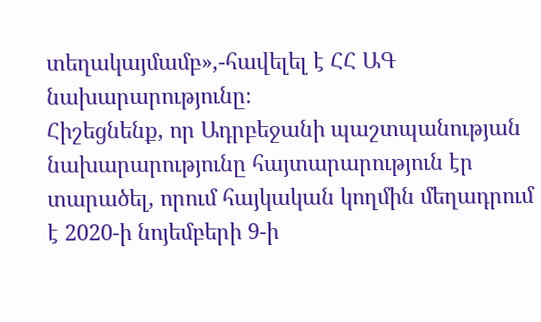տեղակայմամբ»,-հավելել է ՀՀ ԱԳ նախարարությունը։
Հիշեցնենք, որ Ադրբեջանի պաշտպանության նախարարությունը հայտարարություն էր տարածել, որում հայկական կողմին մեղադրում է 2020-ի նոյեմբերի 9-ի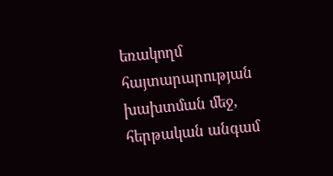եռակողմ հայտարարության խախտման մեջ, հերթական անգամ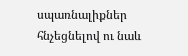սպառնալիքներ հնչեցնելով ու նաև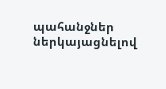պահանջներ ներկայացնելով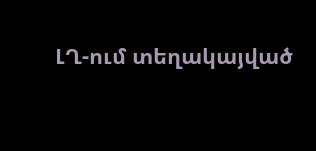ԼՂ-ում տեղակայված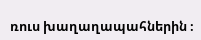ռուս խաղաղապահներին ։